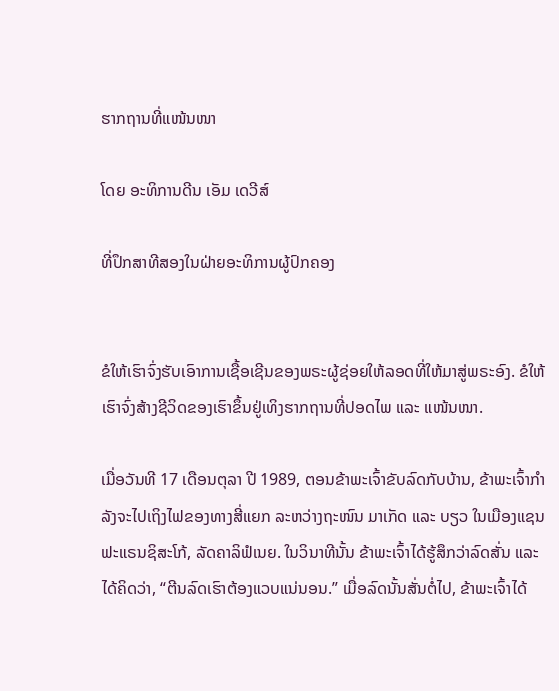ຮາກຖານທີ່ແໜ້ນໜາ

ໂດຍ ອະທິການດີນ ເອັມ ເດວີສ໌

ທີ່ປຶກສາທີສອງໃນຝ່າຍອະທິການຜູ້ປົກຄອງ


ຂໍໃຫ້ເຮົາຈົ່ງຮັບເອົາການເຊື້ອເຊີນຂອງພຣະຜູ້ຊ່ອຍໃຫ້ລອດທີ່ໃຫ້ມາສູ່ພຣະອົງ. ຂໍໃຫ້ເຮົາຈົ່ງສ້າງຊີວິດຂອງເຮົາຂຶ້ນຢູ່ເທິງຮາກຖານທີ່ປອດໄພ ແລະ ແໜ້ນໜາ.

ເມື່ອວັນທີ 17 ເດືອນຕຸລາ ປີ 1989, ຕອນຂ້າພະເຈົ້າຂັບລົດກັບບ້ານ, ຂ້າພະເຈົ້າກຳລັງຈະໄປເຖິງໄຟຂອງທາງສີ່ແຍກ ລະຫວ່າງຖະໜົນ ມາເກັດ ແລະ ບຽວ ໃນເມືອງແຊນຟະແຣນຊິສະໂກ້, ລັດຄາລິຟໍເນຍ. ໃນວິນາທີນັ້ນ ຂ້າພະເຈົ້າໄດ້ຮູ້ສຶກວ່າລົດສັ່ນ ແລະ ໄດ້ຄິດວ່າ, “ຕີນລົດເຮົາຕ້ອງແວບແນ່ນອນ.” ເມື່ອລົດນັ້ນສັ່ນຕໍ່ໄປ, ຂ້າພະເຈົ້າໄດ້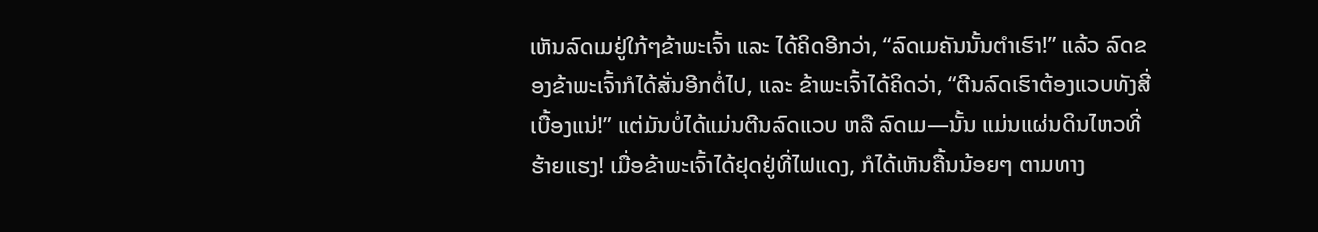ເຫັນລົດເມຢູ່ໃກ້ໆຂ້າພະເຈົ້າ ແລະ ໄດ້ຄິດອີກວ່າ, “ລົດເມຄັນນັ້ນຕຳເຮົາ!” ແລ້ວ ລົດຂອງຂ້າພະເຈົ້າກໍໄດ້ສັ່ນອີກຕໍ່ໄປ, ແລະ ຂ້າພະເຈົ້າໄດ້ຄິດວ່າ, “ຕີນລົດເຮົາຕ້ອງແວບທັງສີ່ເບື້ອງແນ່!” ແຕ່ມັນບໍ່ໄດ້ແມ່ນຕີນລົດແວບ ຫລື ລົດເມ—ນັ້ນ ແມ່ນແຜ່ນດິນໄຫວທີ່ຮ້າຍແຮງ! ເມື່ອຂ້າພະເຈົ້າໄດ້ຢຸດຢູ່ທີ່ໄຟແດງ, ກໍໄດ້ເຫັນຄື້ນນ້ອຍໆ ຕາມທາງ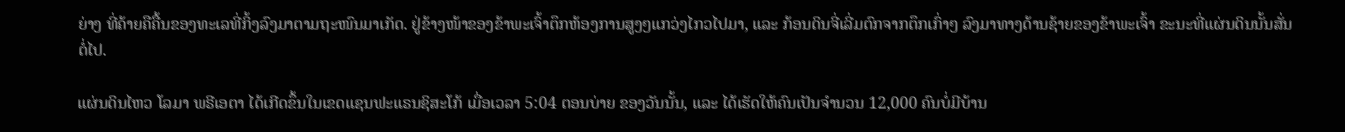ຍ່າງ ທີ່ຄ້າຍຄືຄື້ນຂອງທະເລທີ່ກິ້ງລົງມາຕາມຖະໜົນມາເກັດ. ຢູ່ຂ້າງໜ້າຂອງຂ້າພະເຈົ້າຕຶກຫ້ອງການສູງໆແກວ່ງໄກວໄປມາ, ແລະ ກ້ອນດິນຈີ່ເລີ່ມຕົກຈາກຕຶກເກົ່າໆ ລົງມາທາງດ້ານຊ້າຍຂອງຂ້າພະເຈົ້າ ຂະນະທີ່ແຜ່ນດິນນັ້ນສັ່ນຕໍ່ໄປ.

ແຜ່ນດິນໄຫວ ໂລມາ ພຣີເອຕາ ໄດ້ເກີດຂຶ້ນໃນເຂດແຊນຟະແຣນຊິສະໂກ້ ເມື່ອເວລາ 5:04 ຕອນບ່າຍ ຂອງວັນນັ້ນ, ແລະ ໄດ້ເຮັດໃຫ້ຄົນເປັນຈຳນວນ 12,000 ຄົນບໍ່ມີບ້ານ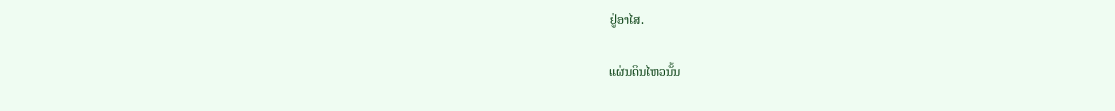ຢູ່ອາໄສ.

ແຜ່ນດິນໄຫວນັ້ນ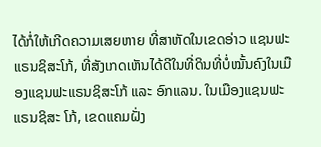ໄດ້ກໍ່ໃຫ້ເກີດຄວາມເສຍຫາຍ ທີ່ສາຫັດໃນເຂດອ່າວ ແຊນຟະແຣນຊິສະໂກ້, ທີ່ສັງເກດເຫັນໄດ້ດີໃນທີ່ດິນທີ່ບໍ່ໝັ້ນຄົງໃນເມືອງແຊນຟະແຣນຊິສະໂກ້ ແລະ ອົກແລນ. ໃນເມືອງແຊນຟະແຣນຊິສະ ໂກ້, ເຂດແຄມຝັ່ງ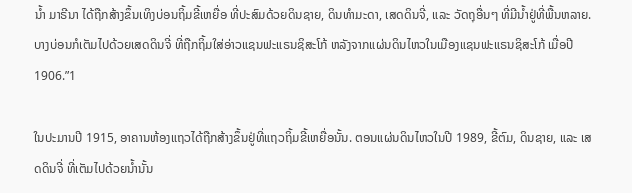ນ້ຳ ມາຣີນາ ໄດ້ຖືກສ້າງຂຶ້ນເທິງບ່ອນຖິ້ມຂີ້ເຫຍື່ອ ທີ່ປະສົມດ້ວຍດິນຊາຍ, ດິນທຳມະດາ, ເສດດິນຈີ່, ແລະ ວັດຖຸອື່ນໆ ທີ່ມີນ້ຳຢູ່ທີ່ພື້ນຫລາຍ. ບາງບ່ອນກໍເຕັມໄປດ້ວຍເສດດິນຈີ່ ທີ່ຖືກຖິ້ມໃສ່ອ່າວແຊນຟະແຣນຊິສະໂກ້ ຫລັງຈາກແຜ່ນດິນໄຫວໃນເມືອງແຊນຟະແຣນຊິສະໂກ້ ເມື່ອປີ 1906.”1

ໃນປະມານປີ 1915, ອາຄານຫ້ອງແຖວໄດ້ຖືກສ້າງຂຶ້ນຢູ່ທີ່ແຖວຖິ້ມຂີ້ເຫຍື່ອນັ້ນ. ຕອນແຜ່ນດິນໄຫວໃນປີ 1989, ຂີ້ຕົມ, ດິນຊາຍ, ແລະ ເສດດິນຈີ່ ທີ່ເຕັມໄປດ້ວຍນ້ຳນັ້ນ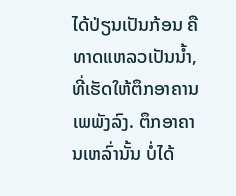ໄດ້ປ່ຽນເປັນກ້ອນ ຄືທາດແຫລວເປັນນ້ຳ, ທີ່ເຮັດໃຫ້ຕຶກອາຄານເພພັງລົງ. ຕຶກອາຄານເຫລົ່ານັ້ນ ບໍ່ໄດ້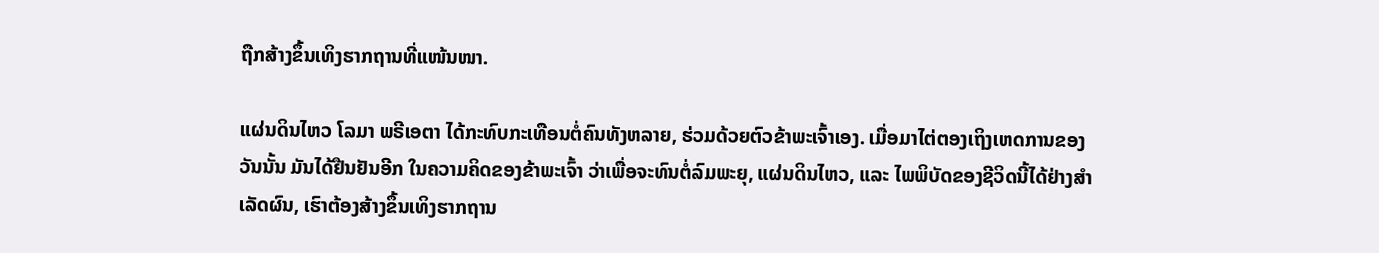ຖືກສ້າງຂຶ້ນເທິງຮາກຖານທີ່ແໜ້ນໜາ.

ແຜ່ນດິນໄຫວ ໂລມາ ພຣີເອຕາ ໄດ້ກະທົບກະເທືອນຕໍ່ຄົນທັງຫລາຍ, ຮ່ວມດ້ວຍຕົວຂ້າພະເຈົ້າເອງ. ເມື່ອມາໄຕ່ຕອງເຖິງເຫດການຂອງວັນນັ້ນ ມັນໄດ້ຢືນຢັນອີກ ໃນຄວາມຄິດຂອງຂ້າພະເຈົ້າ ວ່າເພື່ອຈະທົນຕໍ່ລົມພະຍຸ, ແຜ່ນດິນໄຫວ, ແລະ ໄພພິບັດຂອງຊີວິດນີ້ໄດ້ຢ່າງສຳເລັດຜົນ, ເຮົາຕ້ອງສ້າງຂຶ້ນເທິງຮາກຖານ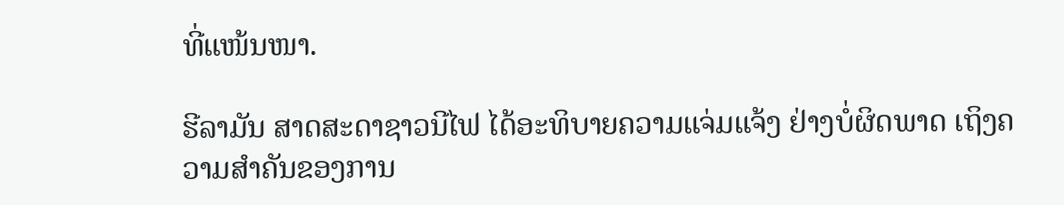ທີ່ແໜ້ນໜາ.

ຮີລາມັນ ສາດສະດາຊາວນີໄຟ ໄດ້ອະທິບາຍຄວາມແຈ່ມແຈ້ງ ຢ່າງບໍ່ຜິດພາດ ເຖິງຄວາມສຳຄັນຂອງການ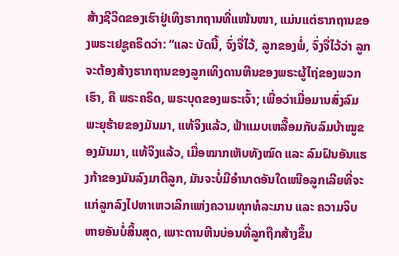ສ້າງຊີວິດຂອງເຮົາຢູ່ເທິງຮາກຖານທີ່ແໜ້ນໜາ, ແມ່ນແຕ່ຮາກຖານຂອງພຣະເຢຊູຄຣິດວ່າ: “ແລະ ບັດນີ້, ຈົ່ງຈື່ໄວ້, ລູກຂອງພໍ່, ຈົ່ງຈື່ໄວ້ວ່າ ລູກຈະຕ້ອງສ້າງຮາກຖານຂອງລູກເທິງດານຫີນຂອງພຣະຜູ້ໄຖ່ຂອງພວກເຮົາ, ຄື ພຣະຄຣິດ, ພຣະບຸດຂອງພຣະເຈົ້າ; ເພື່ອວ່າເມື່ອມານສົ່ງລົມພະຍຸຮ້າຍຂອງມັນມາ, ແທ້ຈິງແລ້ວ, ຟ້າແມບເຫລື້ອມກັບລົມບ້າໝູຂອງມັນມາ, ແທ້ຈິງແລ້ວ, ເມື່ອໝາກເຫັບທັງໝົດ ແລະ ລົມຝົນອັນແຮງກ້າຂອງມັນລົງມາຕີລູກ, ມັນຈະບໍ່ມີອຳນາດອັນໃດເໜືອລູກເລີຍທີ່ຈະແກ່ລູກລົງໄປຫາເຫວເລິກແຫ່ງຄວາມທຸກທໍລະມານ ແລະ ຄວາມຈິບຫາຍອັນບໍ່ສິ້ນສຸດ, ເພາະດານຫີນບ່ອນທີ່ລູກຖືກສ້າງຂຶ້ນ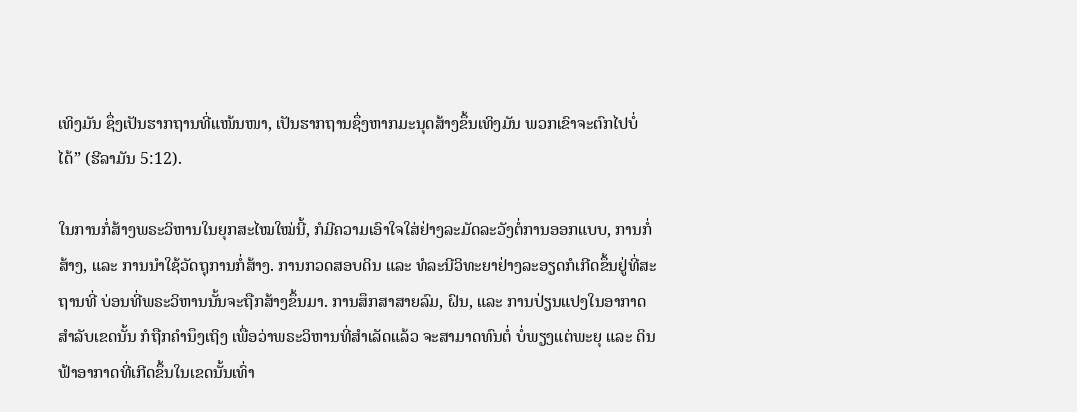ເທິງມັນ ຊຶ່ງເປັນຮາກຖານທີ່ແໜ້ນໜາ, ເປັນຮາກຖານຊຶ່ງຫາກມະນຸດສ້າງຂຶ້ນເທິງມັນ ພວກເຂົາຈະຕົກໄປບໍ່ໄດ້” (ຮີລາມັນ 5:12).

ໃນການກໍ່ສ້າງພຣະວິຫານໃນຍຸກສະໄໝໃໝ່ນີ້, ກໍມີຄວາມເອົາໃຈໃສ່ຢ່າງລະມັດລະວັງຕໍ່ການອອກແບບ, ການກໍ່ສ້າງ, ແລະ ການນຳໃຊ້ວັດຖຸການກໍ່ສ້າງ. ການກວດສອບດິນ ແລະ ທໍລະນີວິທະຍາຢ່າງລະອຽດກໍເກີດຂຶ້ນຢູ່ທີ່ສະຖານທີ່ ບ່ອນທີ່ພຣະວິຫານນັ້ນຈະຖືກສ້າງຂຶ້ນມາ. ການສຶກສາສາຍລົມ, ຝົນ, ແລະ ການປ່ຽນແປງໃນອາກາດສຳລັບເຂດນັ້ນ ກໍຖືກຄຳນຶງເຖິງ ເພື່ອວ່າພຣະວິຫານທີ່ສຳເລັດແລ້ວ ຈະສາມາດທົນຕໍ່ ບໍ່ພຽງແຕ່ພະຍຸ ແລະ ດິນຟ້າອາກາດທີ່ເກີດຂຶ້ນໃນເຂດນັ້ນເທົ່າ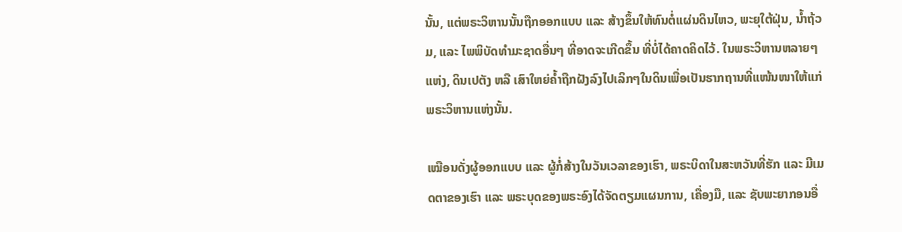ນັ້ນ, ແຕ່ພຣະວິຫານນັ້ນຖືກອອກແບບ ແລະ ສ້າງຂຶ້ນໃຫ້ທົນຕໍ່ແຜ່ນດິນໄຫວ, ພະຍຸໃຕ້ຝຸ່ນ, ນ້ຳຖ້ວມ, ແລະ ໄພພິບັດທຳມະຊາດອື່ນໆ ທີ່ອາດຈະເກີດຂຶ້ນ ທີ່ບໍ່ໄດ້ຄາດຄິດໄວ້. ໃນພຣະວິຫານຫລາຍໆແຫ່ງ, ດິນເປຕັງ ຫລື ເສົາໃຫຍ່ຄ້ຳຖືກຝັງລົງໄປເລິກໆໃນດິນເພື່ອເປັນຮາກຖານທີ່ແໜ້ນໜາໃຫ້ແກ່ພຣະວິຫານແຫ່ງນັ້ນ.

ເໝືອນດັ່ງຜູ້ອອກແບບ ແລະ ຜູ້ກໍ່ສ້າງໃນວັນເວລາຂອງເຮົາ, ພຣະບິດາໃນສະຫວັນທີ່ຮັກ ແລະ ມີເມດຕາຂອງເຮົາ ແລະ ພຣະບຸດຂອງພຣະອົງໄດ້ຈັດຕຽມແຜນການ, ເຄື່ອງມື, ແລະ ຊັບພະຍາກອນອື່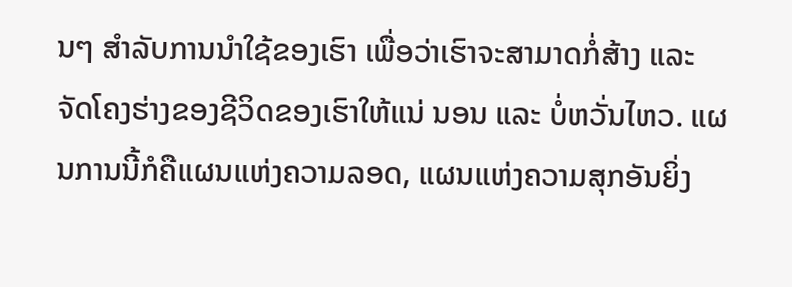ນໆ ສຳລັບການນຳໃຊ້ຂອງເຮົາ ເພື່ອວ່າເຮົາຈະສາມາດກໍ່ສ້າງ ແລະ ຈັດໂຄງຮ່າງຂອງຊີວິດຂອງເຮົາໃຫ້ແນ່ ນອນ ແລະ ບໍ່ຫວັ່ນໄຫວ. ແຜນການນີ້ກໍຄືແຜນແຫ່ງຄວາມລອດ, ແຜນແຫ່ງຄວາມສຸກອັນຍິ່ງ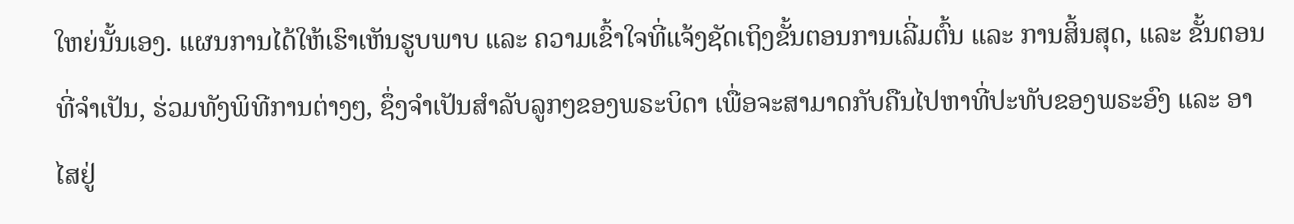ໃຫຍ່ນັ້ນເອງ. ແຜນການໄດ້ໃຫ້ເຮົາເຫັນຮູບພາບ ແລະ ຄວາມເຂົ້າໃຈທີ່ແຈ້ງຊັດເຖິງຂັ້ນຕອນການເລີ່ມຕົ້ນ ແລະ ການສິ້ນສຸດ, ແລະ ຂັ້ນຕອນທີ່ຈຳເປັນ, ຮ່ວມທັງພິທີການຕ່າງໆ, ຊຶ່ງຈຳເປັນສຳລັບລູກໆຂອງພຣະບິດາ ເພື່ອຈະສາມາດກັບຄືນໄປຫາທີ່ປະທັບຂອງພຣະອົງ ແລະ ອາໄສຢູ່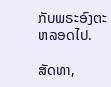ກັບພຣະອົງຕະຫລອດໄປ.

ສັດທາ,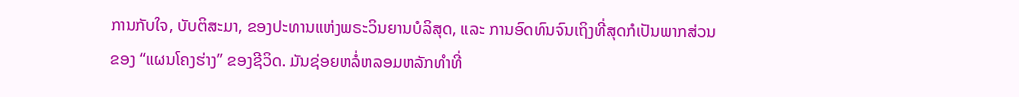ການກັບໃຈ, ບັບຕິສະມາ, ຂອງປະທານແຫ່ງພຣະວິນຍານບໍລິສຸດ, ແລະ ການອົດທົນຈົນເຖິງທີ່ສຸດກໍເປັນພາກສ່ວນຂອງ “ແຜນໂຄງຮ່າງ” ຂອງຊີວິດ. ມັນຊ່ອຍຫລໍ່ຫລອມຫລັກທຳທີ່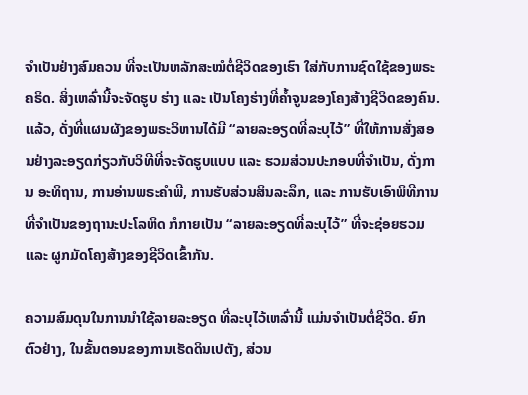ຈຳເປັນຢ່າງສົມຄວນ ທີ່ຈະເປັນຫລັກສະໝໍຕໍ່ຊີວິດຂອງເຮົາ ໃສ່ກັບການຊົດໃຊ້ຂອງພຣະຄຣິດ. ສິ່ງເຫລົ່ານີ້ຈະຈັດຮູບ ຮ່າງ ແລະ ເປັນໂຄງຮ່າງທີ່ຄ້ຳຈູນຂອງໂຄງສ້າງຊີວິດຂອງຄົນ. ແລ້ວ, ດັ່ງທີ່ແຜນຜັງຂອງພຣະວິຫານໄດ້ມີ “ລາຍລະອຽດທີ່ລະບຸໄວ້” ທີ່ໃຫ້ການສັ່ງສອນຢ່າງລະອຽດກ່ຽວກັບວິທີທີ່ຈະຈັດຮູບແບບ ແລະ ຮວມສ່ວນປະກອບທີ່ຈຳເປັນ, ດັ່ງການ ອະທິຖານ, ການອ່ານພຣະຄຳພີ, ການຮັບສ່ວນສິນລະລຶກ, ແລະ ການຮັບເອົາພິທີການ ທີ່ຈຳເປັນຂອງຖານະປະໂລຫິດ ກໍກາຍເປັນ “ລາຍລະອຽດທີ່ລະບຸໄວ້” ທີ່ຈະຊ່ອຍຮວມ ແລະ ຜູກມັດໂຄງສ້າງຂອງຊີວິດເຂົ້າກັນ.

ຄວາມສົມດຸນໃນການນຳໃຊ້ລາຍລະອຽດ ທີ່ລະບຸໄວ້ເຫລົ່ານີ້ ແມ່ນຈຳເປັນຕໍ່ຊີວິດ. ຍົກຕົວຢ່າງ, ໃນຂັ້ນຕອນຂອງການເຮັດດິນເປຕັງ, ສ່ວນ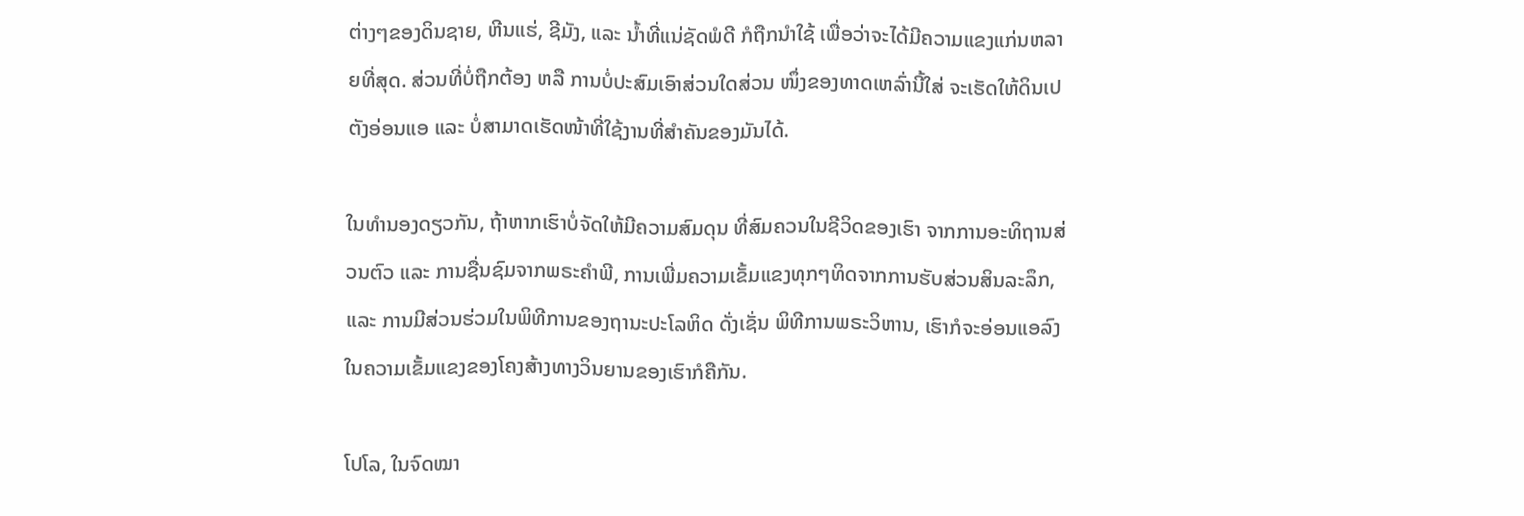ຕ່າງໆຂອງດິນຊາຍ, ຫີນແຮ່, ຊີມັງ, ແລະ ນ້ຳທີ່ແນ່ຊັດພໍດີ ກໍຖືກນຳໃຊ້ ເພື່ອວ່າຈະໄດ້ມີຄວາມແຂງແກ່ນຫລາຍທີ່ສຸດ. ສ່ວນທີ່ບໍ່ຖືກຕ້ອງ ຫລື ການບໍ່ປະສົມເອົາສ່ວນໃດສ່ວນ ໜຶ່ງຂອງທາດເຫລົ່ານີ້ໃສ່ ຈະເຮັດໃຫ້ດິນເປຕັງອ່ອນແອ ແລະ ບໍ່ສາມາດເຮັດໜ້າທີ່ໃຊ້ງານທີ່ສຳຄັນຂອງມັນໄດ້.

ໃນທຳນອງດຽວກັນ, ຖ້າຫາກເຮົາບໍ່ຈັດໃຫ້ມີຄວາມສົມດຸນ ທີ່ສົມຄວນໃນຊີວິດຂອງເຮົາ ຈາກການອະທິຖານສ່ວນຕົວ ແລະ ການຊື່ນຊົມຈາກພຣະຄຳພີ, ການເພີ່ມຄວາມເຂັ້ມແຂງທຸກໆທິດຈາກການຮັບສ່ວນສິນລະລຶກ, ແລະ ການມີສ່ວນຮ່ວມໃນພິທີການຂອງຖານະປະໂລຫິດ ດັ່ງເຊັ່ນ ພິທີການພຣະວິຫານ, ເຮົາກໍຈະອ່ອນແອລົງ ໃນຄວາມເຂັ້ມແຂງຂອງໂຄງສ້າງທາງວິນຍານຂອງເຮົາກໍຄືກັນ.

ໂປໂລ, ໃນຈົດໝາ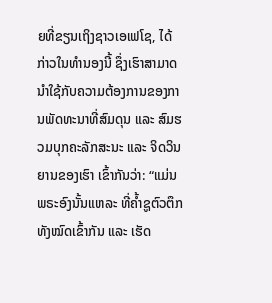ຍທີ່ຂຽນເຖິງຊາວເອເຟໂຊ, ໄດ້ກ່າວໃນທຳນອງນີ້ ຊຶ່ງເຮົາສາມາດນຳໃຊ້ກັບຄວາມຕ້ອງການຂອງການພັດທະນາທີ່ສົມດຸນ ແລະ ສົມຮວມບຸກຄະລັກສະນະ ແລະ ຈິດວິນຍານຂອງເຮົາ ເຂົ້າກັນວ່າ: “ແມ່ນພຣະອົງນັ້ນແຫລະ ທີ່ຄ້ຳຊູຕົວຕຶກທັງໝົດເຂົ້າກັນ ແລະ ເຮັດ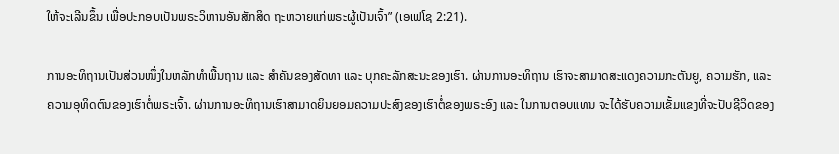ໃຫ້ຈະເລີນຂຶ້ນ ເພື່ອປະກອບເປັນພຣະວິຫານອັນສັກສິດ ຖະຫວາຍແກ່ພຣະຜູ້ເປັນເຈົ້າ” (ເອເຟໂຊ 2:21).

ການອະທິຖານເປັນສ່ວນໜຶ່ງໃນຫລັກທຳພື້ນຖານ ແລະ ສຳຄັນຂອງສັດທາ ແລະ ບຸກຄະລັກສະນະຂອງເຮົາ. ຜ່ານການອະທິຖານ ເຮົາຈະສາມາດສະແດງຄວາມກະຕັນຍູ, ຄວາມຮັກ, ແລະ ຄວາມອຸທິດຕົນຂອງເຮົາຕໍ່ພຣະເຈົ້າ. ຜ່ານການອະທິຖານເຮົາສາມາດຍິນຍອມຄວາມປະສົງຂອງເຮົາຕໍ່ຂອງພຣະອົງ ແລະ ໃນການຕອບແທນ ຈະໄດ້ຮັບຄວາມເຂັ້ມແຂງທີ່ຈະປັບຊີວິດຂອງ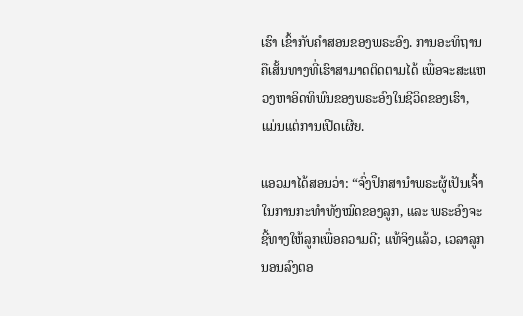ເຮົາ ເຂົ້າກັບຄຳສອນຂອງພຣະອົງ. ການອະທິຖານຄືເສັ້ນທາງທີ່ເຮົາສາມາດຕິດຕາມໄດ້ ເພື່ອຈະສະແຫວງຫາອິດທິພົນຂອງພຣະອົງໃນຊີວິດຂອງເຮົາ, ແມ່ນແຕ່ການເປີດເຜີຍ.

ແອວມາໄດ້ສອນວ່າ: “ຈົ່ງປຶກສານຳພຣະຜູ້ເປັນເຈົ້າໃນການກະທຳທັງໝົດຂອງລູກ, ແລະ ພຣະອົງຈະຊີ້ທາງໃຫ້ລູກເພື່ອຄວາມດີ; ແທ້ຈິງແລ້ວ, ເວລາລູກນອນລົງຕອ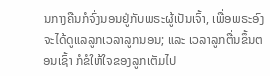ນກາງຄືນກໍຈົ່ງນອນຢູ່ກັບພຣະຜູ້ເປັນເຈົ້າ, ເພື່ອພຣະອົງຈະໄດ້ດູແລລູກເວລາລູກນອນ; ແລະ ເວລາລູກຕື່ນຂຶ້ນຕອນເຊົ້າ ກໍຂໍໃຫ້ໃຈຂອງລູກເຕັມໄປ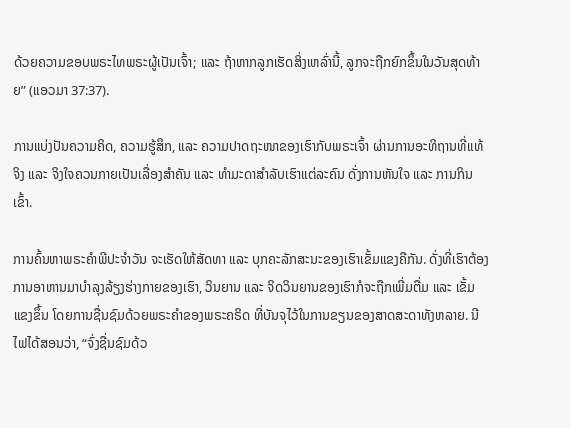ດ້ວຍຄວາມຂອບພຣະໄທພຣະຜູ້ເປັນເຈົ້າ; ແລະ ຖ້າຫາກລູກເຮັດສິ່ງເຫລົ່ານີ້, ລູກຈະຖືກຍົກຂຶ້ນໃນວັນສຸດທ້າຍ” (ແອວມາ 37:37).

ການແບ່ງປັນຄວາມຄິດ, ຄວາມຮູ້ສຶກ, ແລະ ຄວາມປາດຖະໜາຂອງເຮົາກັບພຣະເຈົ້າ ຜ່ານການອະທິຖານທີ່ແທ້ຈິງ ແລະ ຈິງໃຈຄວນກາຍເປັນເລື່ອງສຳຄັນ ແລະ ທຳມະດາສຳລັບເຮົາແຕ່ລະຄົນ ດັ່ງການຫັນໃຈ ແລະ ການກິນເຂົ້າ.

ການຄົ້ນຫາພຣະຄຳພີປະຈຳວັນ ຈະເຮັດໃຫ້ສັດທາ ແລະ ບຸກຄະລັກສະນະຂອງເຮົາເຂັ້ມແຂງຄືກັນ. ດັ່ງທີ່ເຮົາຕ້ອງການອາຫານມາບຳລຸງລ້ຽງຮ່າງກາຍຂອງເຮົາ, ວິນຍານ ແລະ ຈິດວິນຍານຂອງເຮົາກໍຈະຖືກເພີ່ມຕື່ມ ແລະ ເຂັ້ມແຂງຂຶ້ນ ໂດຍການຊື່ນຊົມດ້ວຍພຣະຄຳຂອງພຣະຄຣິດ ທີ່ບັນຈຸໄວ້ໃນການຂຽນຂອງສາດສະດາທັງຫລາຍ. ນີໄຟໄດ້ສອນວ່າ, “ຈົ່ງຊື່ນຊົມດ້ວ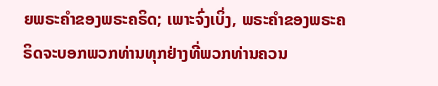ຍພຣະຄຳຂອງພຣະຄຣິດ; ເພາະຈົ່ງເບິ່ງ, ພຣະຄຳຂອງພຣະຄຣິດຈະບອກພວກທ່ານທຸກຢ່າງທີ່ພວກທ່ານຄວນ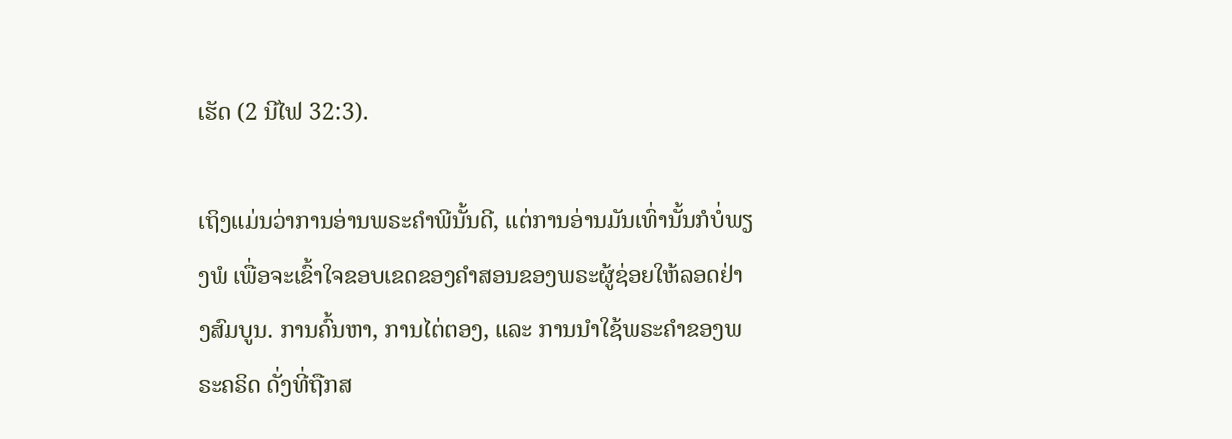ເຮັດ (2 ນີໄຟ 32:3).

ເຖິງແມ່ນວ່າການອ່ານພຣະຄຳພີນັ້ນດີ, ແຕ່ການອ່ານມັນເທົ່ານັ້ນກໍບໍ່ພຽງພໍ ເພື່ອຈະເຂົ້າໃຈຂອບເຂດຂອງຄຳສອນຂອງພຣະຜູ້ຊ່ອຍໃຫ້ລອດຢ່າງສົມບູນ. ການຄົ້ນຫາ, ການໄຕ່ຕອງ, ແລະ ການນຳໃຊ້ພຣະຄຳຂອງພຣະຄຣິດ ດັ່ງທີ່ຖືກສ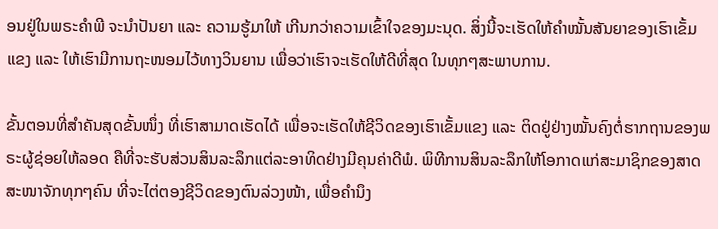ອນຢູ່ໃນພຣະຄຳພີ ຈະນຳປັນຍາ ແລະ ຄວາມຮູ້ມາໃຫ້ ເກີນກວ່າຄວາມເຂົ້າໃຈຂອງມະນຸດ. ສິ່ງນີ້ຈະເຮັດໃຫ້ຄຳໝັ້ນສັນຍາຂອງເຮົາເຂັ້ມແຂງ ແລະ ໃຫ້ເຮົາມີການຖະໜອມໄວ້ທາງວິນຍານ ເພື່ອວ່າເຮົາຈະເຮັດໃຫ້ດີທີ່ສຸດ ໃນທຸກໆສະພາບການ.

ຂັ້ນຕອນທີ່ສຳຄັນສຸດຂັ້ນໜຶ່ງ ທີ່ເຮົາສາມາດເຮັດໄດ້ ເພື່ອຈະເຮັດໃຫ້ຊີວິດຂອງເຮົາເຂັ້ມແຂງ ແລະ ຕິດຢູ່ຢ່າງໝັ້ນຄົງຕໍ່ຮາກຖານຂອງພຣະຜູ້ຊ່ອຍໃຫ້ລອດ ຄືທີ່ຈະຮັບສ່ວນສິນລະລຶກແຕ່ລະອາທິດຢ່າງມີຄຸນຄ່າດີພໍ. ພິທີການສິນລະລຶກໃຫ້ໂອກາດແກ່ສະມາຊິກຂອງສາດສະໜາຈັກທຸກໆຄົນ ທີ່ຈະໄຕ່ຕອງຊີວິດຂອງຕົນລ່ວງໜ້າ, ເພື່ອຄຳນຶງ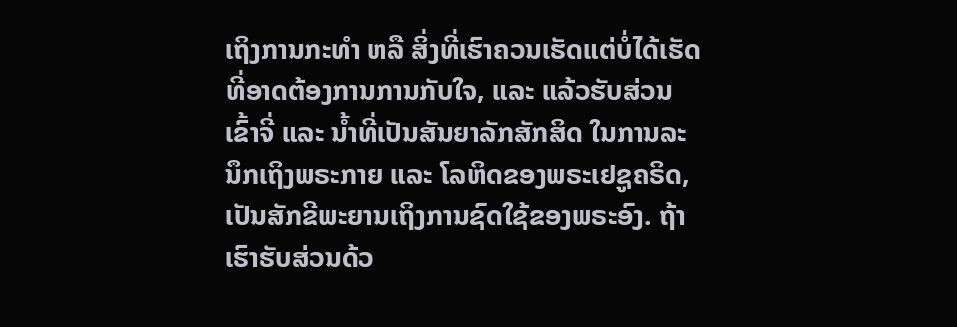ເຖິງການກະທຳ ຫລື ສິ່ງທີ່ເຮົາຄວນເຮັດແຕ່ບໍ່ໄດ້ເຮັດ ທີ່ອາດຕ້ອງການການກັບໃຈ, ແລະ ແລ້ວຮັບສ່ວນເຂົ້າຈີ່ ແລະ ນ້ຳທີ່ເປັນສັນຍາລັກສັກສິດ ໃນການລະນຶກເຖິງພຣະກາຍ ແລະ ໂລຫິດຂອງພຣະເຢຊູຄຣິດ, ເປັນສັກຂີພະຍານເຖິງການຊົດໃຊ້ຂອງພຣະອົງ. ຖ້າເຮົາຮັບສ່ວນດ້ວ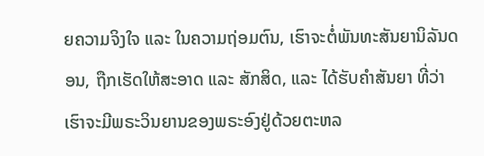ຍຄວາມຈິງໃຈ ແລະ ໃນຄວາມຖ່ອມຕົນ, ເຮົາຈະຕໍ່ພັນທະສັນຍານິລັນດອນ, ຖືກເຮັດໃຫ້ສະອາດ ແລະ ສັກສິດ, ແລະ ໄດ້ຮັບຄຳສັນຍາ ທີ່ວ່າເຮົາຈະມີພຣະວິນຍານຂອງພຣະອົງຢູ່ດ້ວຍຕະຫລ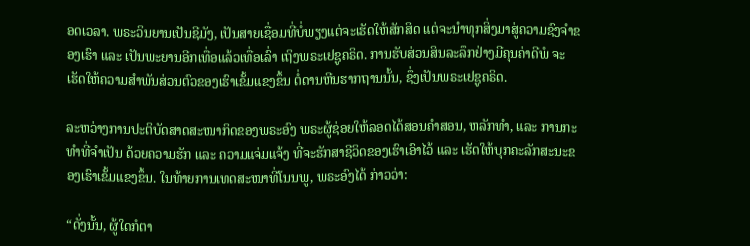ອດເວລາ. ພຣະວິນຍານເປັນຊີມັງ, ເປັນສາຍເຊື່ອມທີ່ບໍ່ພຽງແຕ່ຈະເຮັດໃຫ້ສັກສິດ ແຕ່ຈະນຳທຸກສິ່ງມາສູ່ຄວາມຊົງຈຳຂອງເຮົາ ແລະ ເປັນພະຍານອີກເທື່ອແລ້ວເທື່ອເລົ່າ ເຖິງພຣະເຢຊູຄຣິດ. ການຮັບສ່ວນສິນລະລຶກຢ່າງມີຄຸນຄ່າດີພໍ ຈະເຮັດໃຫ້ຄວາມສຳພັນສ່ວນຕົວຂອງເຮົາເຂັ້ມແຂງຂຶ້ນ ຕໍ່ດານຫີນຮາກຖານນັ້ນ, ຊຶ່ງເປັນພຣະເຢຊູຄຣິດ.

ລະຫວ່າງການປະຕິບັດສາດສະໜາກິດຂອງພຣະອົງ ພຣະຜູ້ຊ່ອຍໃຫ້ລອດໄດ້ສອນຄຳສອນ, ຫລັກທຳ, ແລະ ການກະທຳທີ່ຈຳເປັນ ດ້ວຍຄວາມຮັກ ແລະ ຄວາມແຈ່ມແຈ້ງ ທີ່ຈະຮັກສາຊີວິດຂອງເຮົາເອົາໄວ້ ແລະ ເຮັດໃຫ້ບຸກຄະລັກສະນະຂອງເຮົາເຂັ້ມແຂງຂຶ້ນ. ໃນທ້າຍການເທດສະໜາທີ່ໂນນພູ, ພຣະອົງໄດ້ ກ່າວວ່າ:

“ດັ່ງນັ້ນ, ຜູ້ໃດກໍຕາ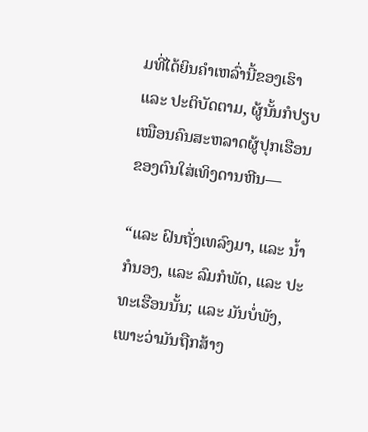ມທີ່ໄດ້ຍິນຄຳເຫລົ່ານີ້ຂອງເຮົາ ແລະ ປະຕິບັດຕາມ, ຜູ້ນັ້ນກໍປຽບເໝືອນຄົນສະຫລາດຜູ້ປຸກເຮືອນຂອງຕົນໃສ່ເທິງດານຫີນ—

“ແລະ ຝົນຖັ່ງເທລົງມາ, ແລະ ນ້ຳກໍນອງ, ແລະ ລົມກໍພັດ, ແລະ ປະທະເຮືອນນັ້ນ; ແລະ ມັນບໍ່ພັງ, ເພາະວ່າມັນຖືກສ້າງ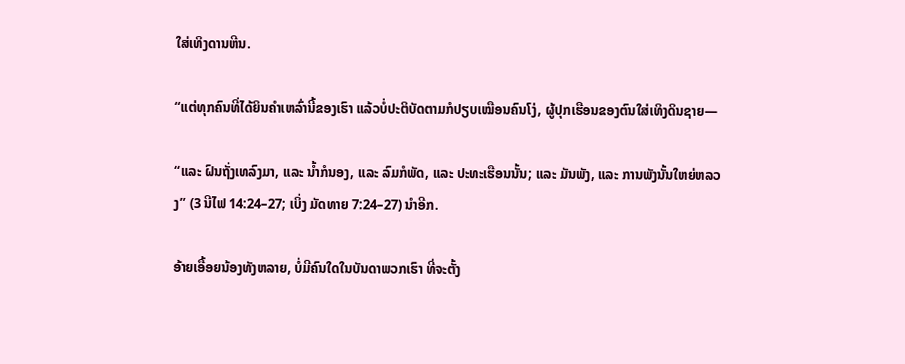ໃສ່ເທິງດານຫີນ.

“ແຕ່ທຸກຄົນທີ່ໄດ້ຍິນຄຳເຫລົ່ານີ້ຂອງເຮົາ ແລ້ວບໍ່ປະຕິບັດຕາມກໍປຽບເໝືອນຄົນໂງ່, ຜູ້ປຸກເຮືອນຂອງຕົນໃສ່ເທິງດິນຊາຍ—

“ແລະ ຝົນຖັ່ງເທລົງມາ, ແລະ ນ້ຳກໍນອງ, ແລະ ລົມກໍພັດ, ແລະ ປະທະເຮືອນນັ້ນ; ແລະ ມັນພັງ, ແລະ ການພັງນັ້ນໃຫຍ່ຫລວງ” (3 ນີໄຟ 14:24–27; ເບິ່ງ ມັດທາຍ 7:24–27) ນຳອີກ.

ອ້າຍເອື້ອຍນ້ອງທັງຫລາຍ, ບໍ່ມີຄົນໃດໃນບັນດາພວກເຮົາ ທີ່ຈະຕັ້ງ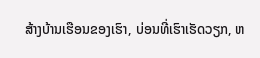ສ້າງບ້ານເຮືອນຂອງເຮົາ, ບ່ອນທີ່ເຮົາເຮັດວຽກ, ຫ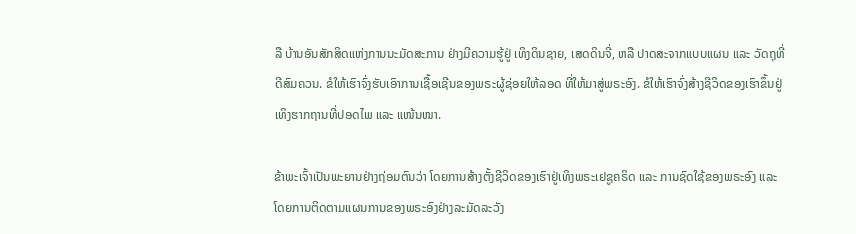ລື ບ້ານອັນສັກສິດແຫ່ງການນະມັດສະການ ຢ່າງມີຄວາມຮູ້ຢູ່ ເທິງດິນຊາຍ, ເສດດິນຈີ່, ຫລື ປາດສະຈາກແບບແຜນ ແລະ ວັດຖຸທີ່ດີສົມຄວນ. ຂໍໃຫ້ເຮົາຈົ່ງຮັບເອົາການເຊື້ອເຊີນຂອງພຣະຜູ້ຊ່ອຍໃຫ້ລອດ ທີ່ໃຫ້ມາສູ່ພຣະອົງ. ຂໍໃຫ້ເຮົາຈົ່ງສ້າງຊີວິດຂອງເຮົາຂຶ້ນຢູ່ເທິງຮາກຖານທີ່ປອດໄພ ແລະ ແໜ້ນໜາ.

ຂ້າພະເຈົ້າເປັນພະຍານຢ່າງຖ່ອມຕົນວ່າ ໂດຍການສ້າງຕັ້ງຊີວິດຂອງເຮົາຢູ່ເທິງພຣະເຢຊູຄຣິດ ແລະ ການຊົດໃຊ້ຂອງພຣະອົງ ແລະ ໂດຍການຕິດຕາມແຜນການຂອງພຣະອົງຢ່າງລະມັດລະວັງ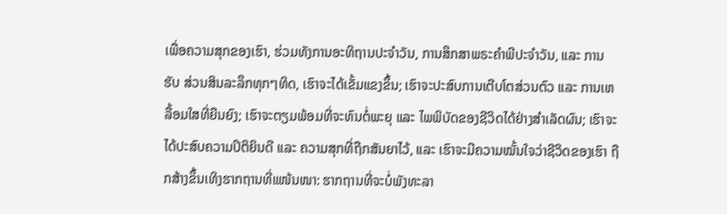ເພື່ອຄວາມສຸກຂອງເຮົາ, ຮ່ວມທັງການອະທິຖານປະຈຳວັນ, ການສຶກສາພຣະຄຳພີປະຈຳວັນ, ແລະ ການຮັບ ສ່ວນສິນລະລຶກທຸກໆທິດ, ເຮົາຈະໄດ້ເຂັ້ມແຂງຂຶ້ນ; ເຮົາຈະປະສົບການເຕີບໂຕສ່ວນຕົວ ແລະ ການເຫລື້ອມໃສທີ່ຍືນຍົງ; ເຮົາຈະຕຽມພ້ອມທີ່ຈະທົນຕໍ່ພະຍຸ ແລະ ໄພພິບັດຂອງຊີວິດໄດ້ຢ່າງສຳເລັດຜົນ; ເຮົາຈະໄດ້ປະສົບຄວາມປິຕິຍິນດີ ແລະ ຄວາມສຸກທີ່ຖືກສັນຍາໄວ້, ແລະ ເຮົາຈະມີຄວາມໝັ້ນໃຈວ່າຊີວິດຂອງເຮົາ ຖືກສ້າງຂຶ້ນເທິງຮາກຖານທີ່ແໜ້ນໜາ: ຮາກຖານທີ່ຈະບໍ່ພັງທະລາ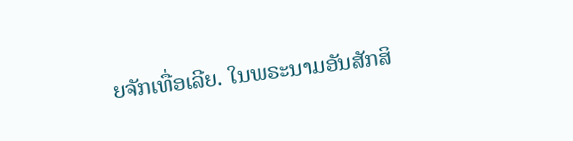ຍຈັກເທື່ອເລີຍ. ໃນພຣະນາມອັນສັກສິ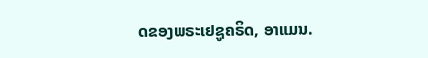ດຂອງພຣະເຢຊູຄຣິດ, ອາແມນ.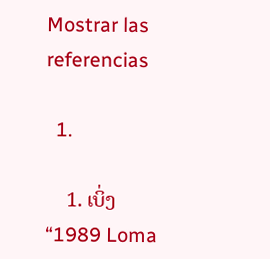Mostrar las referencias

  1.

    1. ເບິ່ງ “1989 Loma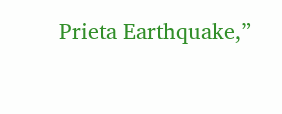Prieta Earthquake,”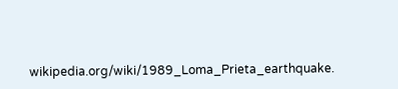wikipedia.org/wiki/1989_Loma_Prieta_earthquake.